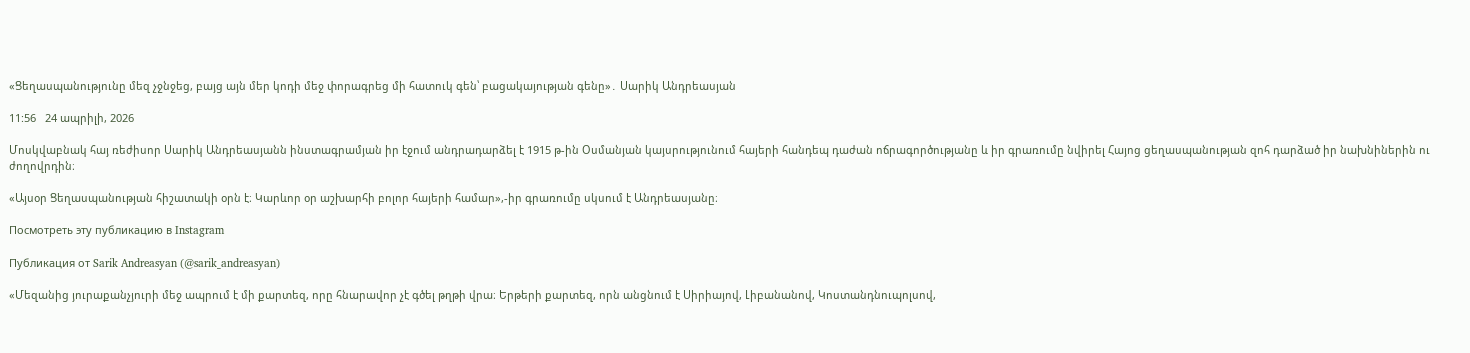«Ցեղասպանությունը մեզ չջնջեց, բայց այն մեր կոդի մեջ փորագրեց մի հատուկ գեն՝ բացակայության գենը»․ Սարիկ Անդրեասյան

11:56   24 ապրիլի, 2026

Մոսկվաբնակ հայ ռեժիսոր Սարիկ Անդրեասյանն ինստագրամյան իր էջում անդրադարձել է 1915 թ-ին Օսմանյան կայսրությունում հայերի հանդեպ դաժան ոճրագործությանը և իր գրառումը նվիրել Հայոց ցեղասպանության զոհ դարձած իր նախնիներին ու ժողովրդին։

«Այսօր Ցեղասպանության հիշատակի օրն է։ Կարևոր օր աշխարհի բոլոր հայերի համար»,-իր գրառումը սկսում է Անդրեասյանը։

Посмотреть эту публикацию в Instagram

Публикация от Sarik Andreasyan (@sarik_andreasyan)

«Մեզանից յուրաքանչյուրի մեջ ապրում է մի քարտեզ, որը հնարավոր չէ գծել թղթի վրա։ Երթերի քարտեզ, որն անցնում է Սիրիայով, Լիբանանով, Կոստանդնուպոլսով,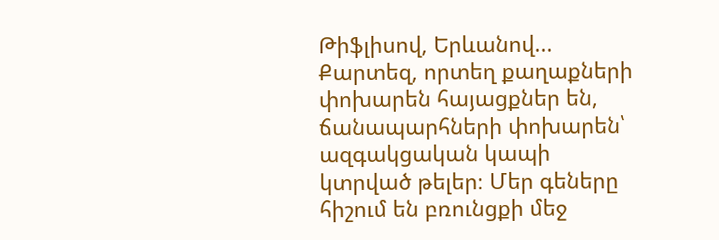Թիֆլիսով, Երևանով... Քարտեզ, որտեղ քաղաքների փոխարեն հայացքներ են, ճանապարհների փոխարեն՝ ազգակցական կապի կտրված թելեր։ Մեր գեները հիշում են բռունցքի մեջ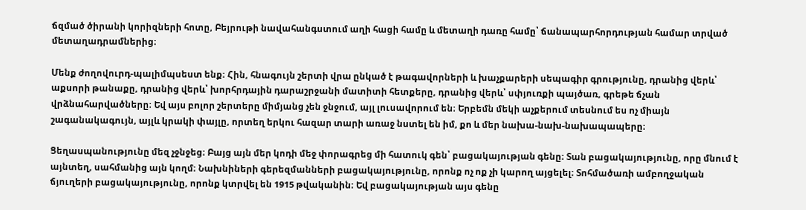ճզմած ծիրանի կորիզների հոտը, Բեյրութի նավահանգստում աղի հացի համը և մետաղի դառը համը՝ ճանապարհորդության համար տրված մետաղադրամներից։

Մենք ժողովուրդ-պալիմպսեստ ենք։ Հին, հնագույն շերտի վրա ընկած է թագավորների և խաչքարերի սեպագիր գրությունը, դրանից վերև՝ աքսորի թանաքը, դրանից վերև՝ խորհրդային դարաշրջանի մատիտի հետքերը, դրանից վերև՝ սփյուռքի պայծառ, գրեթե ճչան վրձնահարվածները։ Եվ այս բոլոր շերտերը միմյանց չեն ջնջում, այլ լուսավորում են։ Երբեմն մեկի աչքերում տեսնում ես ոչ միայն շագանակագույն, այլև կրակի փայլը, որտեղ երկու հազար տարի առաջ նստել են իմ, քո և մեր նախա-նախ-նախապապերը։

Ցեղասպանությունը մեզ չջնջեց։ Բայց այն մեր կոդի մեջ փորագրեց մի հատուկ գեն՝ բացակայության գենը։ Տան բացակայությունը, որը մնում է այնտեղ, սահմանից այն կողմ։ Նախնիների գերեզմանների բացակայությունը, որոնք ոչ ոք չի կարող այցելել։ Տոհմածառի ամբողջական ճյուղերի բացակայությունը, որոնք կտրվել են 1915 թվականին։ Եվ բացակայության այս գենը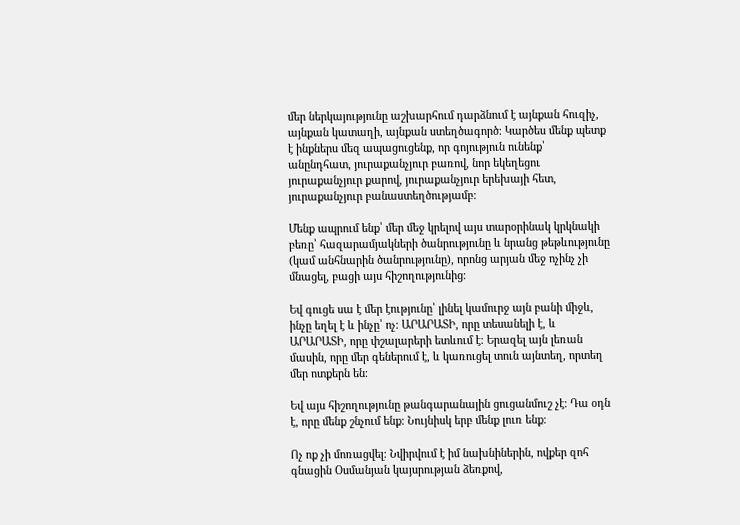մեր ներկայությունը աշխարհում դարձնում է այնքան հուզիչ, այնքան կատաղի, այնքան ստեղծագործ։ Կարծես մենք պետք է ինքներս մեզ ապացուցենք, որ գոյություն ունենք՝ անընդհատ, յուրաքանչյուր բառով, նոր եկեղեցու յուրաքանչյուր քարով, յուրաքանչյուր երեխայի հետ, յուրաքանչյուր բանաստեղծությամբ։

Մենք ապրում ենք՝ մեր մեջ կրելով այս տարօրինակ կրկնակի բեռը՝ հազարամյակների ծանրությունը և նրանց թեթևությունը (կամ անհնարին ծանրությունը), որոնց արյան մեջ ոչինչ չի մնացել, բացի այս հիշողությունից։

Եվ գուցե սա է մեր էությունը՝ լինել կամուրջ այն բանի միջև, ինչը եղել է և ինչը՝ ոչ։ ԱՐԱՐԱՏԻ, որը տեսանելի է, և ԱՐԱՐԱՏԻ, որը փշալարերի ետևում է։ Երազել այն լեռան մասին, որը մեր գեներում է, և կառուցել տուն այնտեղ, որտեղ մեր ոտքերն են։

Եվ այս հիշողությունը թանգարանային ցուցանմուշ չէ։ Դա օդն է, որը մենք շնչում ենք։ Նույնիսկ երբ մենք լուռ ենք։

Ոչ ոք չի մոռացվել։ Նվիրվում է իմ նախնիներին, ովքեր զոհ գնացին Օսմանյան կայսրության ձեռքով,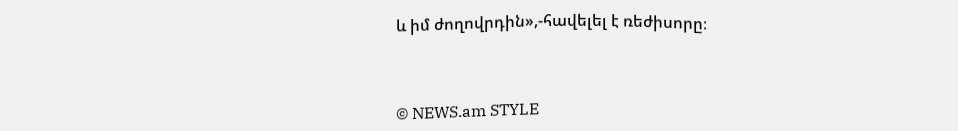և իմ ժողովրդին»,-հավելել է ռեժիսորը։



© NEWS.am STYLE